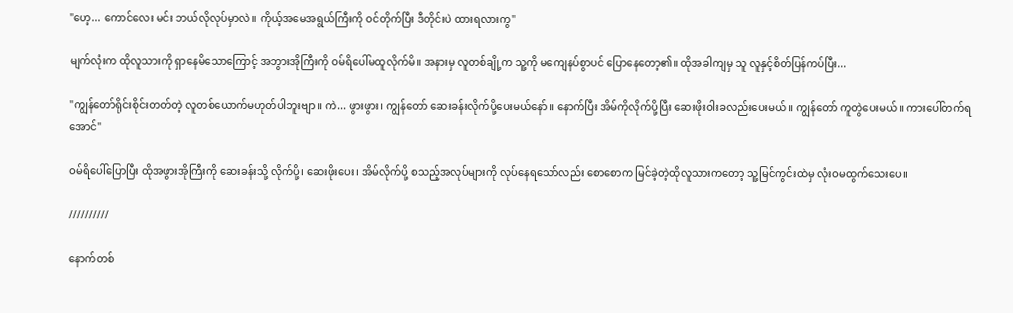"ဟေ့... ကောင်လေး မင်း ဘယ်လိုလုပ်မှာလဲ။ ကိုယ့်အမေအရွယ်ကြီးကို ဝင်တိုက်ပြီး ဒီတိုင်းပဲ ထားရလားကွ"

မျက်လုံးက ထိုလူသားကို ရှာနေမိသောကြောင့် အဘွားအိုကြီးကို ဝမ်ရိပေါ်မထူလိုက်မိ။ အနားမှ လူတစ်ချို့က သူ့ကို မကျေနပ်စွာပင် ပြောနေတော့၏။ ထိုအခါကျမှ သူ လူနှင့်စိတ်ပြန်ကပ်ပြီး...

"ကျွန်တော်ရိုင်းစိုင်းတတ်တဲ့ လူတစ်ယောက်မဟုတ်ပါဘူးဗျာ။ ကဲ... ဖွားဖွား၊ ကျွန်တော် ဆေးခန်းလိုက်ပို့ပေးမယ်နော်။ နောက်ပြီး အိမ်ကိုလိုက်ပို့ပြီး ဆေးဖိုးဝါးခလည်းပေးမယ်။ ကျွန်တော် ကူတွဲပေးမယ်။ ကားပေါ်တက်ရအောင်"

ဝမ်ရိပေါ်ပြောပြီး ထိုအဖွားအိုကြီးကို ဆေးခန်းသို့ လိုက်ပို့၊ ဆေးဖိုးပေး၊ အိမ်လိုက်ပို့ စသည့်အလုပ်များကို လုပ်နေရသော်လည်း စောစောက မြင်ခဲ့တဲ့ထိုလူသားကတော့ သူ့မြင်ကွင်းထဲမှ လုံးဝမထွက်သေးပေ။

//////////

နောက်တစ်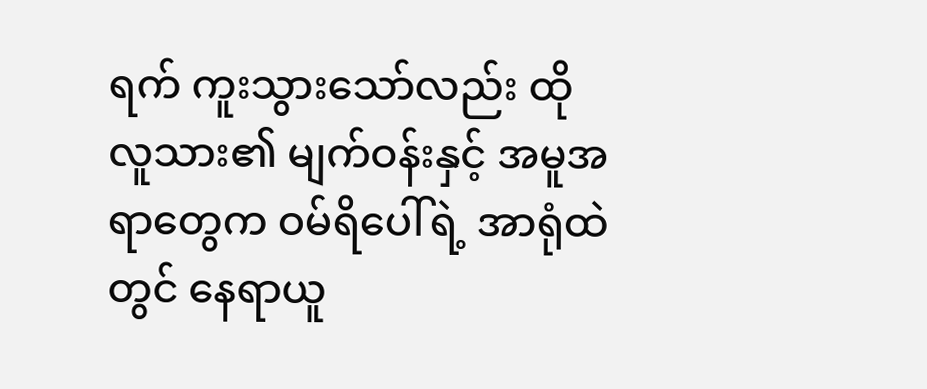ရက် ကူးသွားသော်လည်း ထိုလူသား၏ မျက်ဝန်းနှင့် အမူအရာတွေက ဝမ်ရိပေါ်ရဲ့ အာရုံထဲတွင် နေရာယူ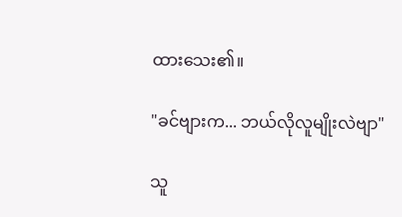ထားသေး၏။

"ခင်ဗျားက... ဘယ်လိုလူမျိုးလဲဗျာ"

သူ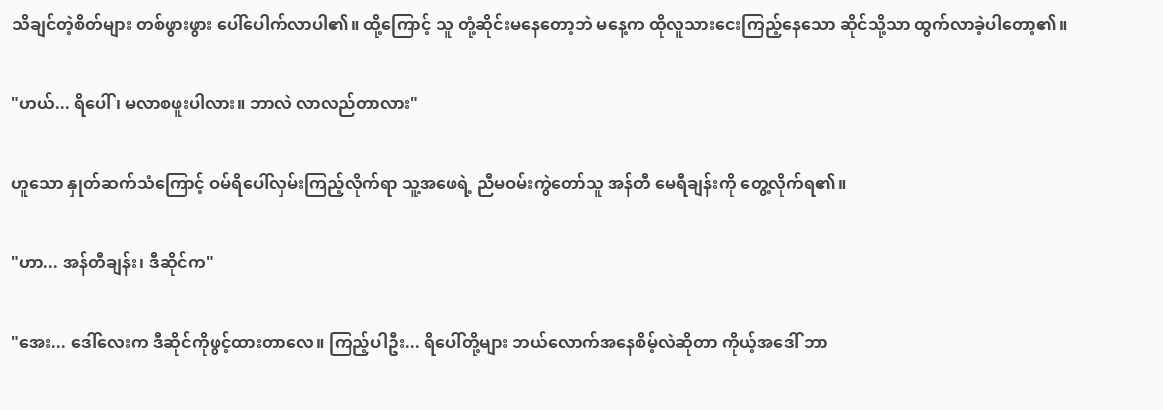သိချင်တဲ့စိတ်များ တစ်ဖွားဖွား ပေါ်ပေါက်လာပါ၏။ ထို့ကြောင့် သူ တုံ့ဆိုင်းမနေတော့ဘဲ မနေ့က ထိုလူသားငေးကြည့်နေသော ဆိုင်သို့သာ ထွက်လာခဲ့ပါတော့၏။

"ဟယ်... ရိပေါ်၊ မလာစဖူးပါလား။ ဘာလဲ လာလည်တာလား"

ဟူသော နှုတ်ဆက်သံကြောင့် ဝမ်ရိပေါ်လှမ်းကြည့်လိုက်ရာ သူ့အဖေရဲ့ ညီမဝမ်းကွဲတော်သူ အန်တီ မေရီချန်းကို တွေ့လိုက်ရ၏။

"ဟာ... အန်တီချန်း၊ ဒီဆိုင်က"

"အေး... ဒေါ်လေးက ဒီဆိုင်ကိုဖွင့်ထားတာလေ။ ကြည့်ပါဦး... ရိပေါ်တို့များ ဘယ်လောက်အနေစိမ့်လဲဆိုတာ ကိုယ့်အဒေါ် ဘာ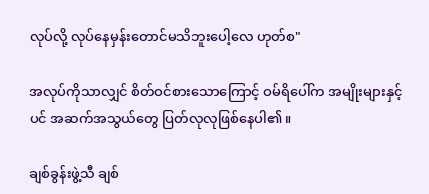လုပ်လို့ လုပ်နေမှန်းတောင်မသိဘူးပေါ့လေ ဟုတ်စ"

အလုပ်ကိုသာလျှင် စိတ်ဝင်စားသောကြောင့် ဝမ်ရိပေါ်က အမျိုးများနှင့်ပင် အဆက်အသွယ်တွေ ပြတ်လုလုဖြစ်နေပါ၏။

ချစ်ခွန်းဖွဲ့သီ ချစ်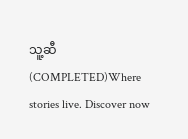သူ့ဆီ (COMPLETED)Where stories live. Discover now